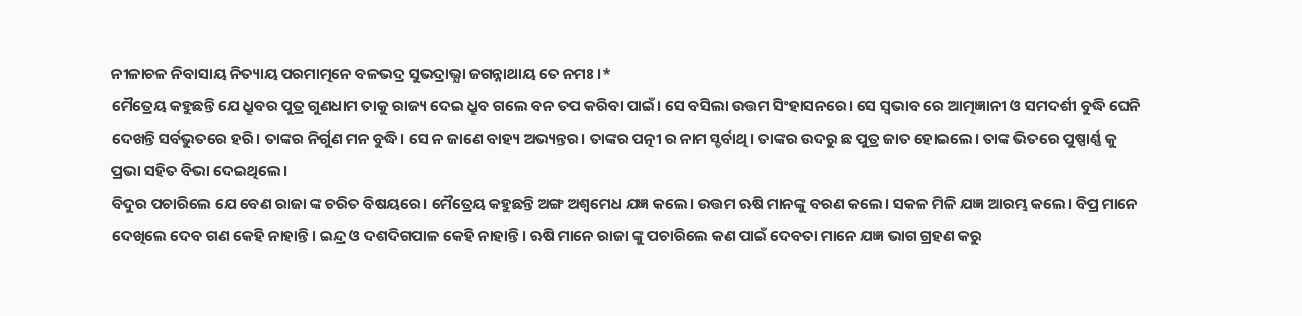ନୀଳାଚଳ ନିବାସାୟ ନିତ୍ୟାୟ ପରମାତ୍ମନେ ବଳଭଦ୍ର ସୁଭଦ୍ରାଭ୍ଯା ଜଗନ୍ନାଥାୟ ତେ ନମଃ।*
ମୈତ୍ରେୟ କହୁଛନ୍ତି ଯେ ଧ୍ରୁବର ପୁତ୍ର ଗୁଣଧାମ ତାକୁ ରାଜ୍ୟ ଦେଇ ଧ୍ରୁବ ଗଲେ ବନ ତପ କରିବା ପାଇଁ। ସେ ବସିଲା ଉତ୍ତମ ସିଂହାସନରେ। ସେ ସ୍ବଭାବ ରେ ଆତ୍ମଜ୍ଞାନୀ ଓ ସମଦର୍ଶୀ ବୁଦ୍ଧି ଘେନି ଦେଖନ୍ତି ସର୍ବଭୁତରେ ହରି। ତାଙ୍କର ନିର୍ଗୁଣ ମନ ବୁଦ୍ଧି। ସେ ନ ଜାଣେ ବାହ୍ୟ ଅଭ୍ୟନ୍ତର। ତାଙ୍କର ପତ୍ନୀ ର ନାମ ସ୍ଡର୍ବାଥି। ତାଙ୍କର ଉଦରୁ ଛ ପୁତ୍ର ଜାତ ହୋଇଲେ। ତାଙ୍କ ଭିତରେ ପୁଷ୍ପାର୍ଣ୍ଣ କୁ ପ୍ରଭା ସହିତ ବିଭା ଦେଇଥିଲେ।
ବିଦୁର ପଚାରିଲେ ଯେ ବେଣ ରାଜା ଙ୍କ ଚରିତ ବିଷୟରେ। ମୈତ୍ରେୟ କହୁଛନ୍ତି ଅଙ୍ଗ ଅଶ୍ଵମେଧ ଯଜ୍ଞ କଲେ। ଉତ୍ତମ ଋଷି ମାନଙ୍କୁ ବରଣ କଲେ। ସକଳ ମିଳି ଯଜ୍ଞ ଆରମ୍ଭ କଲେ। ବିପ୍ର ମାନେ ଦେଖିଲେ ଦେବ ଗଣ କେହି ନାହାନ୍ତି। ଇନ୍ଦ୍ର ଓ ଦଶଦିଗପାଳ କେହି ନାହାନ୍ତି। ଋଷି ମାନେ ରାଜା ଙ୍କୁ ପଚାରିଲେ କଣ ପାଇଁ ଦେବତା ମାନେ ଯଜ୍ଞ ଭାଗ ଗ୍ରହଣ କରୁ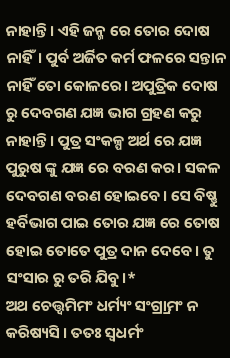ନାହାନ୍ତି। ଏହି ଜନ୍ମ ରେ ତୋର ଦୋଷ ନାହିଁ। ପୁର୍ବ ଅର୍ଜିତ କର୍ମ ଫଳରେ ସନ୍ତାନ ନାହିଁ ତୋ କୋଳରେ। ଅପୁତ୍ରିକ ଦୋଷ ରୁ ଦେବଗଣ ଯଜ୍ଞ ଭାଗ ଗ୍ରହଣ କରୁ ନାହାନ୍ତି। ପୁତ୍ର ସଂକଳ୍ପ ଅର୍ଥ ରେ ଯଜ୍ଞ ପୁରୁଷ ଙ୍କୁ ଯଜ୍ଞ ରେ ବରଣ କର। ସକଳ ଦେବଗଣ ବରଣ ହୋଇବେ। ସେ ବିଷ୍ଣୁ ହର୍ବିଭାଗ ପାଇ ତୋର ଯଜ୍ଞ ରେ ତୋଷ ହୋଇ ତୋତେ ପୁତ୍ର ଦାନ ଦେବେ। ତୁ ସଂସାର ରୁ ତରି ଯିବୁ।*
ଅଥ ଚେତ୍ତ୍ୱମିମଂ ଧର୍ମ୍ୟଂ ସଂଗ୍ର୍ରାମଂ ନ କରିଷ୍ୟସି । ତତଃ ସ୍ୱଧର୍ମଂ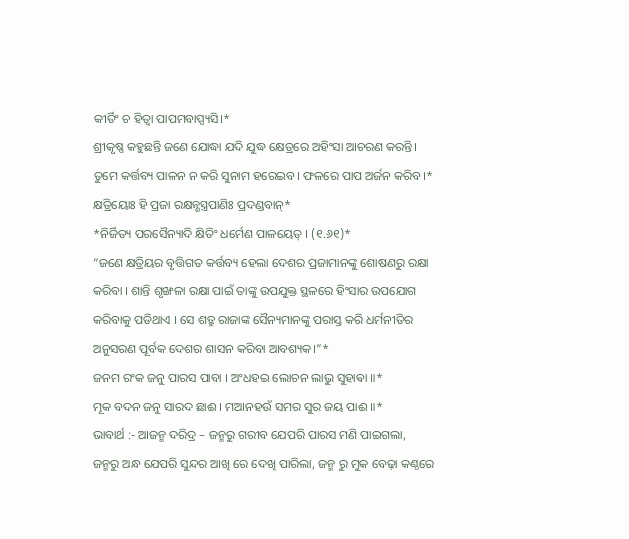କୀର୍ତିଂ ଚ ହିତ୍ୱା ପାପମବାପ୍ସ୍ୟସି।*
ଶ୍ରୀକୃଷ୍ଣ କହୁଛନ୍ତି ଜଣେ ଯୋଦ୍ଧା ଯଦି ଯୁଦ୍ଧ କ୍ଷେତ୍ରରେ ଅହିଂସା ଆଚରଣ କରନ୍ତି। ତୁମେ କର୍ତ୍ତବ୍ୟ ପାଳନ ନ କରି ସୁନାମ ହରେଇବ। ଫଳରେ ପାପ ଅର୍ଜନ କରିବ।*
କ୍ଷତ୍ରିୟୋଃ ହି ପ୍ରଜା ରକ୍ଷନ୍ଶସ୍ତ୍ରପାଣିଃ ପ୍ରଦଣ୍ଡବାନ୍*
*ନିର୍ଜିତ୍ୟ ପରସୈନ୍ୟାଦି କ୍ଷିତିଂ ଧର୍ମେଣ ପାଳୟେତ୍ । (୧.୬୧)*
“ଜଣେ କ୍ଷତ୍ରିୟର ବୃତ୍ତିଗତ କର୍ତ୍ତବ୍ୟ ହେଲା ଦେଶର ପ୍ରଜାମାନଙ୍କୁ ଶୋଷଣରୁ ରକ୍ଷା କରିବା । ଶାନ୍ତି ଶୃଙ୍ଖଳା ରକ୍ଷା ପାଇଁ ତାଙ୍କୁ ଉପଯୁକ୍ତ ସ୍ଥଳରେ ହିଂସାର ଉପଯୋଗ କରିବାକୁ ପଡିଥାଏ । ସେ ଶତ୍ରୁ ରାଜାଙ୍କ ସୈନ୍ୟମାନଙ୍କୁ ପରାସ୍ତ କରି ଧର୍ମନୀତିର ଅନୁସରଣ ପୂର୍ବକ ଦେଶର ଶାସନ କରିବା ଆବଶ୍ୟକ।”*
ଜନମ ରଂକ ଜନୁ ପାରସ ପାବା । ଅଂଧହଇ ଲୋଚନ ଲାଭୁ ସୁହାଵା ॥*
ମୂକ ବଦନ ଜନୁ ସାରଦ ଛାଈ । ମଆନହଉଁ ସମର ସୁର ଜୟ ପାଈ ॥*
ଭାବାର୍ଥ :- ଆଜନ୍ମ ଦରିଦ୍ର – ଜନ୍ମରୁ ଗରୀବ ଯେପରି ପାରସ ମଣି ପାଇଗଲା, ଜନ୍ମରୁ ଅନ୍ଧ ଯେପରି ସୁନ୍ଦର ଆଖି ରେ ଦେଖି ପାରିଲା, ଜନ୍ମ ରୁ ମୁକ ବେଢ଼ା କଣ୍ଠରେ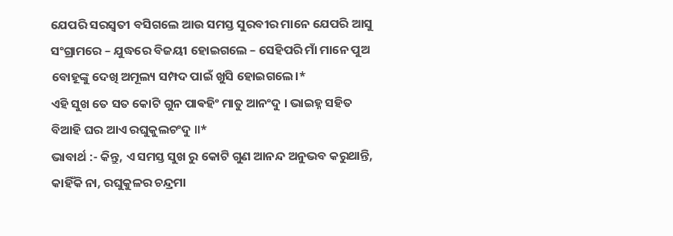ଯେପରି ସରସ୍ବତୀ ବସିଗଲେ ଆଉ ସମସ୍ତ ସୁରବୀର ମାନେ ଯେପରି ଆସୁ ସଂଗ୍ରାମରେ – ଯୁଦ୍ଧରେ ବିଜୟୀ ହୋଇଗଲେ – ସେହିପରି ମାଁ ମାନେ ପୁଅ ବୋହୂଙ୍କୁ ଦେଖି ଅମୂଲ୍ୟ ସମ୍ପଦ ପାଇଁ ଖୁସି ହୋଇଗଲେ।*
ଏହି ସୁଖ ତେ ସତ କୋଟି ଗୁନ ପାଵହିଂ ମାତୁ ଆନଂଦୁ । ଭାଇହ୍ନ ସହିତ ବିଆହି ଘର ଆଏ ରଘୁକୁଲଚଂଦୁ ॥*
ଭାବାର୍ଥ :- କିନ୍ତୁ, ଏ ସମସ୍ତ ସୁଖ ରୁ କୋଟି ଗୁଣ ଆନନ୍ଦ ଅନୁଭବ କରୁଥାନ୍ତି, କାହିଁକି ନା, ରଘୁକୁଳର ଚନ୍ଦ୍ରମା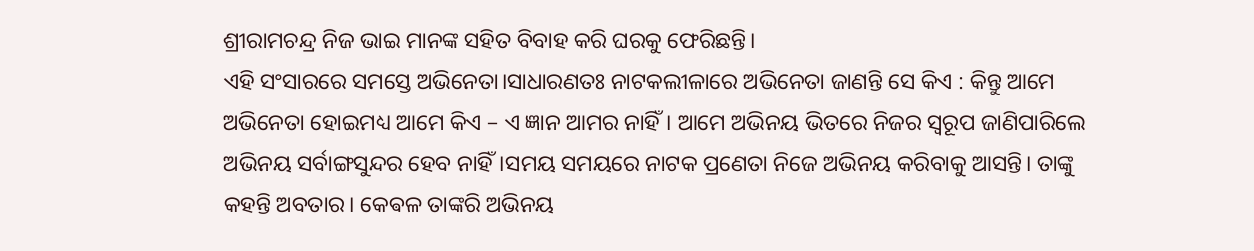ଶ୍ରୀରାମଚନ୍ଦ୍ର ନିଜ ଭାଇ ମାନଙ୍କ ସହିତ ବିବାହ କରି ଘରକୁ ଫେରିଛନ୍ତି।
ଏହି ସଂସାରରେ ସମସ୍ତେ ଅଭିନେତା।ସାଧାରଣତଃ ନାଟକଲୀଳାରେ ଅଭିନେତା ଜାଣନ୍ତି ସେ କିଏ : କିନ୍ତୁ ଆମେ ଅଭିନେତା ହୋଇମଧ୍ୟ ଆମେ କିଏ – ଏ ଜ୍ଞାନ ଆମର ନାହିଁ। ଆମେ ଅଭିନୟ ଭିତରେ ନିଜର ସ୍ୱରୂପ ଜାଣିପାରିଲେ ଅଭିନୟ ସର୍ବାଙ୍ଗସୁନ୍ଦର ହେବ ନାହିଁ।ସମୟ ସମୟରେ ନାଟକ ପ୍ରଣେତା ନିଜେ ଅଭିନୟ କରିବାକୁ ଆସନ୍ତି। ତାଙ୍କୁ କହନ୍ତି ଅବତାର। କେଵଳ ତାଙ୍କରି ଅଭିନୟ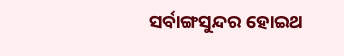ସର୍ବାଙ୍ଗସୁନ୍ଦର ହୋଇଥ